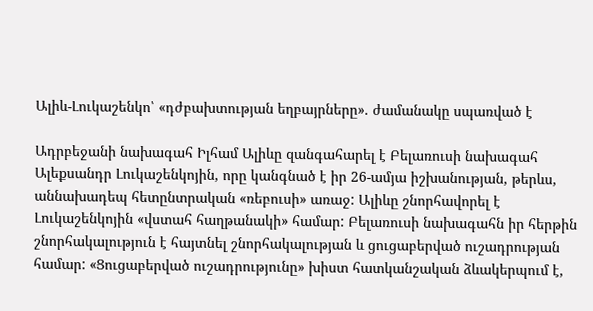Ալիև-Լուկաշենկո՝ «դժբախտության եղբայրները». ժամանակը սպառված է

Ադրբեջանի նախագահ Իլհամ Ալիևը զանգահարել է Բելառուսի նախագահ Ալեքսանդր Լուկաշենկոյին, որը կանգնած է իր 26-ամյա իշխանության, թերևս, աննախադեպ հետընտրական «ռեբուսի» առաջ: Ալիևը շնորհավորել է Լուկաշենկոյին «վստահ հաղթանակի» համար: Բելառուսի նախագահն իր հերթին շնորհակալություն է հայտնել շնորհակալության և ցուցաբերված ուշադրության համար: «Ցուցաբերված ուշադրությունը» խիստ հատկանշական ձևակերպում է,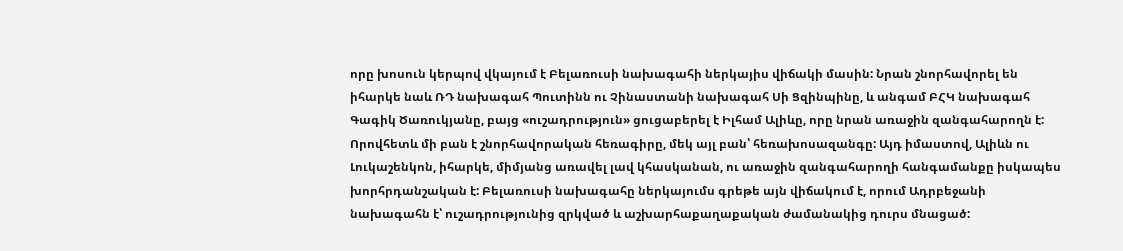որը խոսուն կերպով վկայում է Բելառուսի նախագահի ներկայիս վիճակի մասին: Նրան շնորհավորել են իհարկե նաև ՌԴ նախագահ Պուտինն ու Չինաստանի նախագահ Սի Ցզինպինը, և անգամ ԲՀԿ նախագահ Գագիկ Ծառուկյանը, բայց «ուշադրություն» ցուցաբերել է Իլհամ Ալիևը, որը նրան առաջին զանգահարողն է: Որովհետև մի բան է շնորհավորական հեռագիրը, մեկ այլ բան՝ հեռախոսազանգը: Այդ իմաստով, Ալիևն ու Լուկաշենկոն, իհարկե, միմյանց առավել լավ կհասկանան, ու առաջին զանգահարողի հանգամանքը իսկապես խորհրդանշական է: Բելառուսի նախագահը ներկայումս գրեթե այն վիճակում է, որում Ադրբեջանի նախագահն է՝ ուշադրությունից զրկված և աշխարհաքաղաքական ժամանակից դուրս մնացած: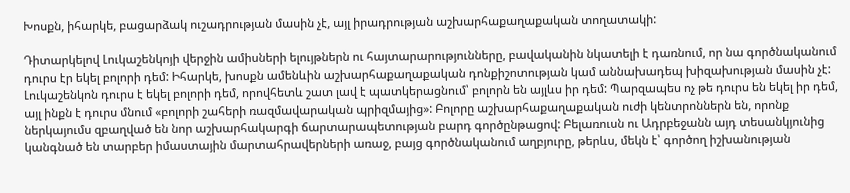Խոսքն, իհարկե, բացարձակ ուշադրության մասին չէ, այլ իրադրության աշխարհաքաղաքական տողատակի:

Դիտարկելով Լուկաշենկոյի վերջին ամիսների ելույթներն ու հայտարարությունները, բավականին նկատելի է դառնում, որ նա գործնականում դուրս էր եկել բոլորի դեմ: Իհարկե, խոսքն ամենևին աշխարհաքաղաքական դոնքիշոտության կամ աննախադեպ խիզախության մասին չէ: Լուկաշենկոն դուրս է եկել բոլորի դեմ, որովհետև շատ լավ է պատկերացնում՝ բոլորն են այլևս իր դեմ: Պարզապես ոչ թե դուրս են եկել իր դեմ, այլ ինքն է դուրս մնում «բոլորի շահերի ռազմավարական պրիզմայից»: Բոլորը աշխարհաքաղաքական ուժի կենտրոններն են, որոնք ներկայումս զբաղված են նոր աշխարհակարգի ճարտարապետության բարդ գործընթացով: Բելառուսն ու Ադրբեջանն այդ տեսանկյունից կանգնած են տարբեր իմաստային մարտահրավերների առաջ, բայց գործնականում աղբյուրը, թերևս, մեկն է՝ գործող իշխանության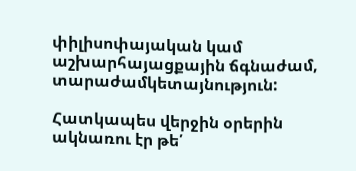փիլիսոփայական կամ աշխարհայացքային ճգնաժամ, տարաժամկետայնություն:

Հատկապես վերջին օրերին ակնառու էր թե՛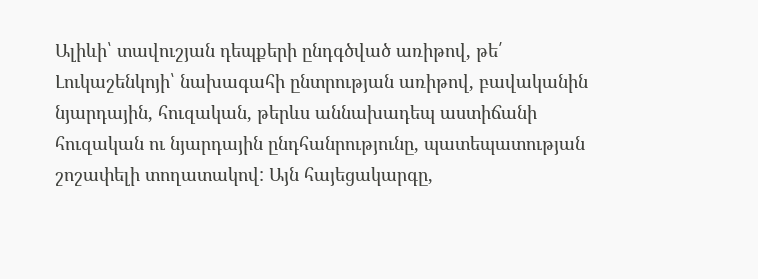Ալիևի՝ տավուշյան դեպքերի ընդգծված առիթով, թե՛ Լուկաշենկոյի՝ նախագահի ընտրության առիթով, բավականին նյարդային, հուզական, թերևս աննախադեպ աստիճանի հուզական ու նյարդային ընդհանրությունը, պատեպատության շոշափելի տողատակով: Այն հայեցակարգը,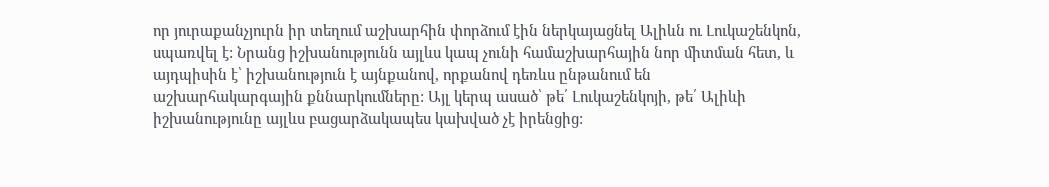որ յուրաքանչյուրն իր տեղում աշխարհին փորձում էին ներկայացնել Ալիևն ու Լուկաշենկոն, սպառվել է: Նրանց իշխանությունն այլևս կապ չունի համաշխարհային նոր միտման հետ, և այդպիսին է՝ իշխանություն է այնքանով, որքանով դեռևս ընթանում են աշխարհակարգային քննարկումները: Այլ կերպ ասած՝ թե՛ Լուկաշենկոյի, թե՛ Ալիևի իշխանությունը այլևս բացարձակապես կախված չէ իրենցից: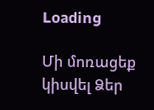Loading

Մի մոռացեք կիսվել Ձեր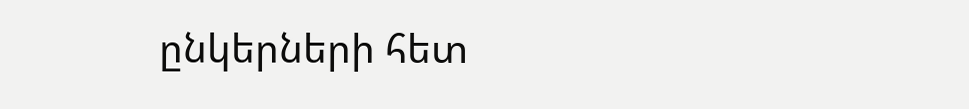ընկերների հետ